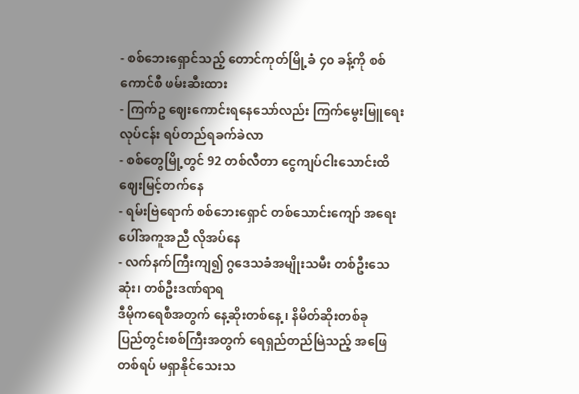- စစ်ဘေးရှောင်သည့် တောင်ကုတ်မြို့ခံ ၄၀ ခန့်ကို စစ်ကောင်စီ ဖမ်းဆီးထား
- ကြက်ဥ ဈေးကောင်းရနေသော်လည်း ကြက်မွေးမြူရေးလုပ်ငန်း ရပ်တည်ရခက်ခဲလာ
- စစ်တွေမြို့တွင် 92 တစ်လီတာ ငွေကျပ်ငါးသောင်းထိ ဈေးမြင့်တက်နေ
- ရမ်းဗြဲရောက် စစ်ဘေးရှောင် တစ်သောင်းကျော် အရေးပေါ်အကူအညီ လိုအပ်နေ
- လက်နက်ကြီးကျ၍ ဂွဒေသခံအမျိုးသမီး တစ်ဦးသေဆုံး၊ တစ်ဦးဒဏ်ရာရ
ဒီမိုကရေစီအတွက် နေ့ဆိုးတစ်နေ့ ၊ နိမိတ်ဆိုးတစ်ခု
ပြည်တွင်းစစ်ကြီးအတွက် ရေရှည်တည်မြဲသည့် အဖြေတစ်ရပ် မရှာနိုင်သေးသ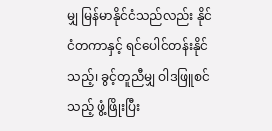မျှ မြန်မာနိုင်ငံသည်လည်း နိုင်ငံတကာနှင့် ရင်ပေါင်တန်းနိုင်သည့်၊ ခွင့်တူညီမျှ ဝါဒဖြူစင်သည့် ဖွံ့ဖြိုးပြီး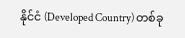နိုင်ငံ (Developed Country) တစ်ခု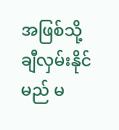အဖြစ်သို့ ချီလှမ်းနိုင်မည် မ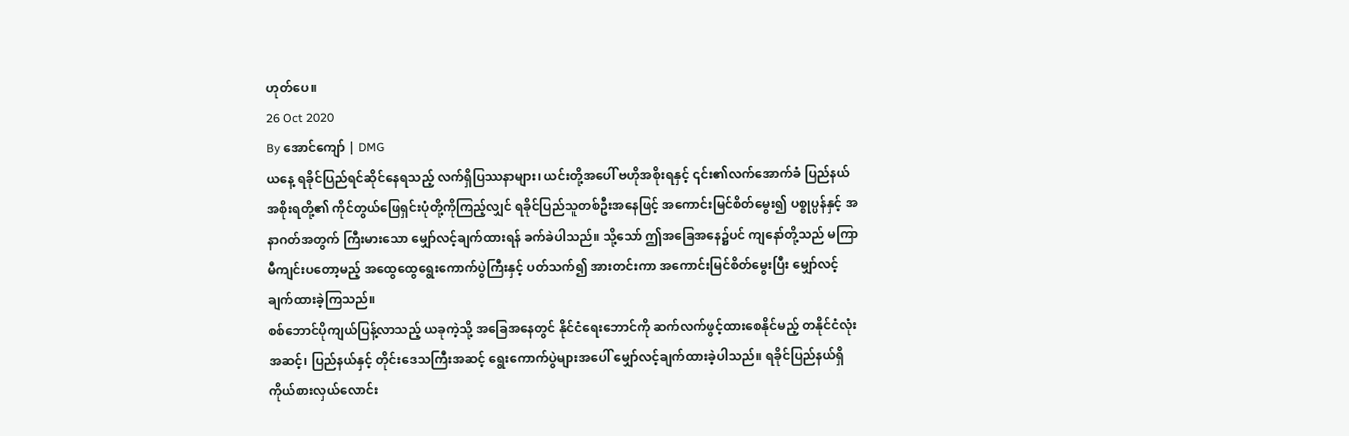ဟုတ်ပေ။
26 Oct 2020
By အောင်ကျော် | DMG
ယနေ့ ရခိုင်ပြည်ရင်ဆိုင်နေရသည့် လက်ရှိပြဿနာများ၊ ယင်းတို့အပေါ် ဗဟိုအစိုးရနှင့် ၎င်း၏လက်အောက်ခံ ပြည်နယ်အစိုးရတို့၏ ကိုင်တွယ်ဖြေရှင်းပုံတို့ကိုကြည့်လျှင် ရခိုင်ပြည်သူတစ်ဦးအနေဖြင့် အကောင်းမြင်စိတ်မွေး၍ ပစ္စုပ္ပန်နှင့် အနာဂတ်အတွက် ကြီးမားသော မျှော်လင့်ချက်ထားရန် ခက်ခဲပါသည်။ သို့သော် ဤအခြေအနေ၌ပင် ကျနော်တို့သည် မကြာမီကျင်းပတော့မည့် အထွေထွေရွေးကောက်ပွဲကြီးနှင့် ပတ်သက်၍ အားတင်းကာ အကောင်းမြင်စိတ်မွေးပြီး မျှော်လင့်ချက်ထားခဲ့ကြသည်။
စစ်ဘောင်ပိုကျယ်ပြန့်လာသည့် ယခုကဲ့သို့ အခြေအနေတွင် နိုင်ငံရေးဘောင်ကို ဆက်လက်ဖွင့်ထားစေနိုင်မည့် တနိုင်ငံလုံးအဆင့်၊ ပြည်နယ်နှင့် တိုင်းဒေသကြီးအဆင့် ရွေးကောက်ပွဲများအပေါ် မျှော်လင့်ချက်ထားခဲ့ပါသည်။ ရခိုင်ပြည်နယ်ရှိ ကိုယ်စားလှယ်လောင်း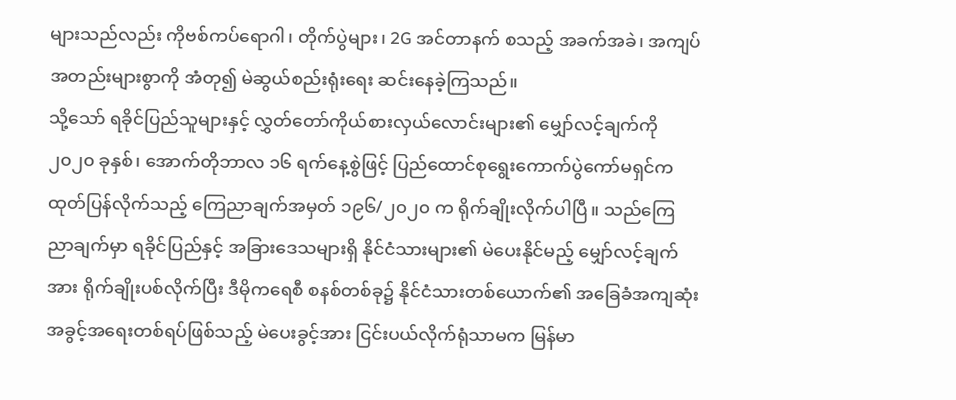များသည်လည်း ကိုဗစ်ကပ်ရောဂါ၊ တိုက်ပွဲများ၊ 2G အင်တာနက် စသည့် အခက်အခဲ၊ အကျပ်အတည်းများစွာကို အံတု၍ မဲဆွယ်စည်းရုံးရေး ဆင်းနေခဲ့ကြသည်။
သို့သော် ရခိုင်ပြည်သူများနှင့် လွှတ်တော်ကိုယ်စားလှယ်လောင်းများ၏ မျှော်လင့်ချက်ကို ၂၀၂၀ ခုနှစ်၊ အောက်တိုဘာလ ၁၆ ရက်နေ့စွဲဖြင့် ပြည်ထောင်စုရွေးကောက်ပွဲကော်မရှင်က ထုတ်ပြန်လိုက်သည့် ကြေညာချက်အမှတ် ၁၉၆/၂၀၂၀ က ရိုက်ချိုးလိုက်ပါပြီ။ သည်ကြေညာချက်မှာ ရခိုင်ပြည်နှင့် အခြားဒေသများရှိ နိုင်ငံသားများ၏ မဲပေးနိုင်မည့် မျှော်လင့်ချက်အား ရိုက်ချိုးပစ်လိုက်ပြီး ဒီမိုကရေစီ စနစ်တစ်ခု၌ နိုင်ငံသားတစ်ယောက်၏ အခြေခံအကျဆုံး အခွင့်အရေးတစ်ရပ်ဖြစ်သည့် မဲပေးခွင့်အား ငြင်းပယ်လိုက်ရုံသာမက မြန်မာ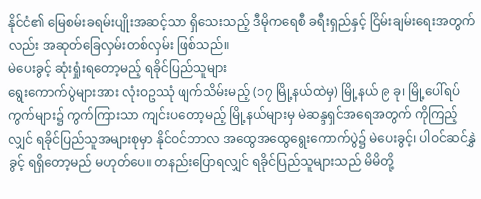နိုင်ငံ၏ မြေစမ်းခရမ်းပျိုးအဆင့်သာ ရှိသေးသည့် ဒီမိုကရေစီ ခရီးရှည်နှင့် ငြိမ်းချမ်းရေးအတွက်လည်း အဆုတ်ခြေလှမ်းတစ်လှမ်း ဖြစ်သည်။
မဲပေးခွင့် ဆုံးရှုံးရတော့မည့် ရခိုင်ပြည်သူများ
ရွေးကောက်ပွဲများအား လုံးဝဥဿုံ ဖျက်သိမ်းမည့် (၁၇ မြို့နယ်ထဲမှ) မြို့နယ် ၉ ခု၊ မြို့ပေါ်ရပ်ကွက်များ၌ ကွက်ကြားသာ ကျင်းပတော့မည့် မြို့နယ်များမှ မဲဆန္ဒရှင်အရေအတွက် ကိုကြည့်လျှင် ရခိုင်ပြည်သူအများစုမှာ နိုင်ဝင်ဘာလ အထွေအထွေရွေးကောက်ပွဲ၌ မဲပေးခွင့်၊ ပါဝင်ဆင်နွှဲခွင့် ရရှိတော့မည် မဟုတ်ပေ။ တနည်းပြောရလျှင် ရခိုင်ပြည်သူများသည် မိမိတို့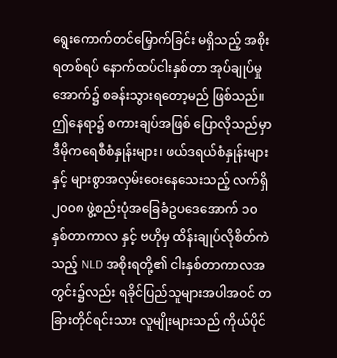ရွေးကောက်တင်မြှောက်ခြင်း မရှိသည့် အစိုးရတစ်ရပ် နောက်ထပ်ငါးနှစ်တာ အုပ်ချုပ်မှုအောက်၌ စခန်းသွားရတော့မည် ဖြစ်သည်။ ဤနေရာ၌ စကားချပ်အဖြစ် ပြောလိုသည်မှာ ဒီမိုကရေစီစံနှုန်းများ၊ ဖယ်ဒရယ်စံနှုန်းများနှင့် များစွာအလှမ်းဝေးနေသေးသည့် လက်ရှိ ၂၀၀၈ ဖွဲ့စည်းပုံအခြေခံဥပဒေအောက် ၁၀ နှစ်တာကာလ နှင့် ဗဟိုမှ ထိန်းချုပ်လိုစိတ်ကဲသည့် NLD အစိုးရတို့၏ ငါးနှစ်တာကာလအတွင်း၌လည်း ရခိုင်ပြည်သူများအပါအဝင် တခြားတိုင်ရင်းသား လူမျိုးများသည် ကိုယ်ပိုင်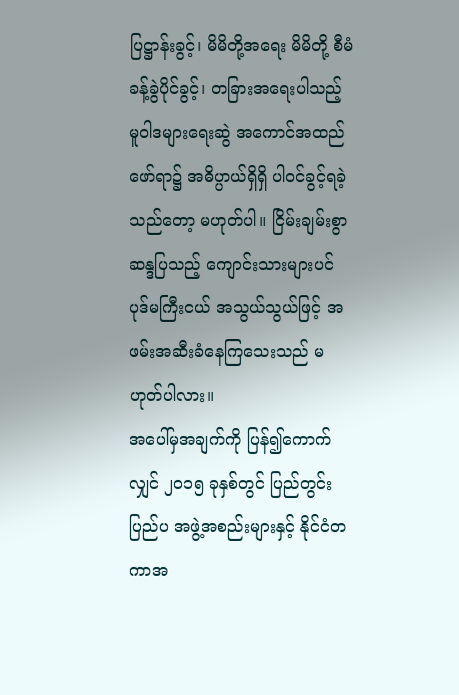ပြဋ္ဌာန်းခွင့်၊ မိမိတို့အရေး မိမိတို့ စီမံခန့်ခွဲပိုင်ခွင့်၊ တခြားအရေးပါသည့် မူဝါဒများရေးဆွဲ အကောင်အထည်ဖော်ရာ၌ အဓိပ္ပာယ်ရှိရှိ ပါဝင်ခွင့်ရခဲ့သည်တော့ မဟုတ်ပါ။ ငြိမ်းချမ်းစွာ ဆန္ဒပြသည့် ကျောင်းသားများပင် ပုဒ်မကြီးငယ် အသွယ်သွယ်ဖြင့် အဖမ်းအဆီးခံနေကြသေးသည် မဟုတ်ပါလား။
အပေါ်မှအချက်ကို ပြန်၍ကောက်လျှင် ၂၀၁၅ ခုနှစ်တွင် ပြည်တွင်းပြည်ပ အဖွဲ့အစည်းများနှင့် နိုင်ငံတကာအ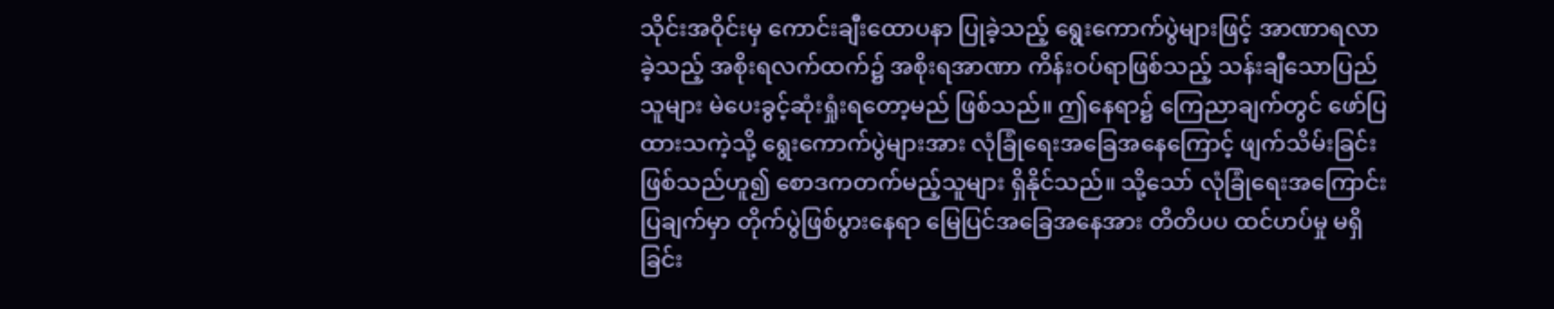သိုင်းအဝိုင်းမှ ကောင်းချီးထောပနာ ပြုခဲ့သည့် ရွေးကောက်ပွဲများဖြင့် အာဏာရလာခဲ့သည့် အစိုးရလက်ထက်၌ အစိုးရအာဏာ ကိန်းဝပ်ရာဖြစ်သည့် သန်းချီသောပြည်သူများ မဲပေးခွင့်ဆုံးရှုံးရတော့မည် ဖြစ်သည်။ ဤနေရာ၌ ကြေညာချက်တွင် ဖော်ပြထားသကဲ့သို့ ရွေးကောက်ပွဲများအား လုံခြုံရေးအခြေအနေကြောင့် ဖျက်သိမ်းခြင်း ဖြစ်သည်ဟူ၍ စောဒကတက်မည့်သူများ ရှိနိုင်သည်။ သို့သော် လုံခြုံရေးအကြောင်းပြချက်မှာ တိုက်ပွဲဖြစ်ပွားနေရာ မြေပြင်အခြေအနေအား တိတိပပ ထင်ဟပ်မှု မရှိခြင်း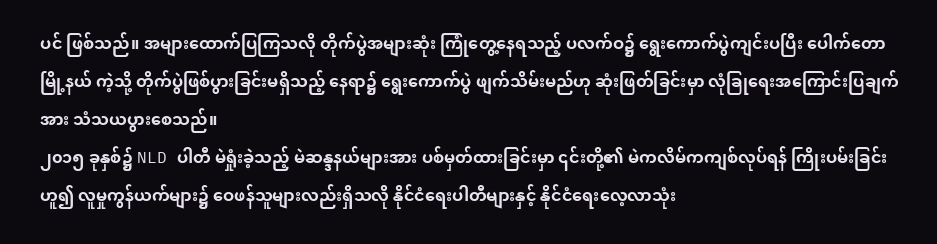ပင် ဖြစ်သည်။ အများထောက်ပြကြသလို တိုက်ပွဲအများဆုံး ကြုံတွေ့နေရသည့် ပလက်ဝ၌ ရွေးကောက်ပွဲကျင်းပပြီး ပေါက်တောမြို့နယ် ကဲ့သို့ တိုက်ပွဲဖြစ်ပွားခြင်းမရှိသည့် နေရာ၌ ရွေးကောက်ပွဲ ဖျက်သိမ်းမည်ဟု ဆုံးဖြတ်ခြင်းမှာ လုံခြုရေးအကြောင်းပြချက်အား သံသယပွားစေသည်။
၂၀၁၅ ခုနှစ်၌ NLD ပါတီ မဲရှုံးခဲ့သည့် မဲဆန္ဒနယ်များအား ပစ်မှတ်ထားခြင်းမှာ ၎င်းတို့၏ မဲကလိမ်ကကျစ်လုပ်ရန် ကြိုးပမ်းခြင်းဟူ၍ လူမှုကွန်ယက်များ၌ ဝေဖန်သူများလည်းရှိသလို နိုင်ငံရေးပါတီများနှင့် နိုင်ငံရေးလေ့လာသုံး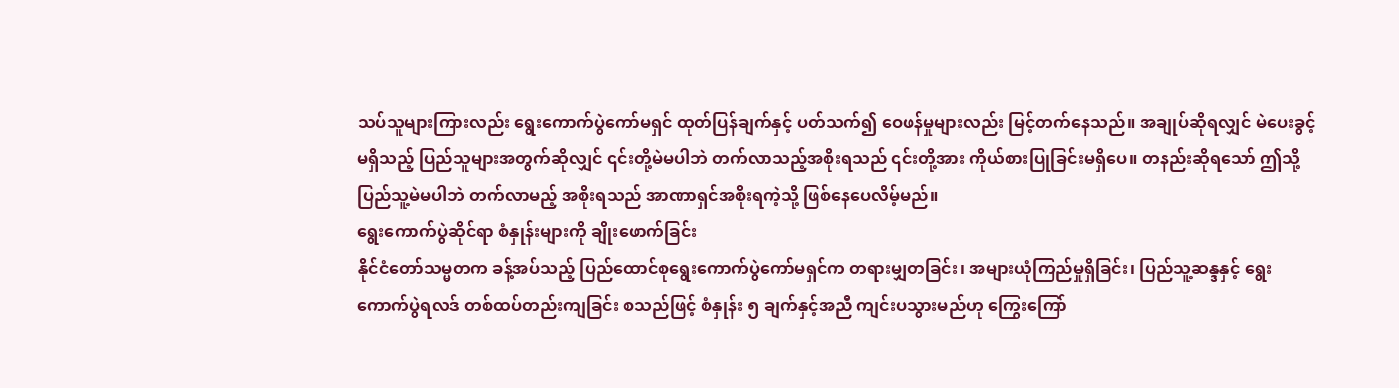သပ်သူများကြားလည်း ရွေးကောက်ပွဲကော်မရှင် ထုတ်ပြန်ချက်နှင့် ပတ်သက်၍ ဝေဖန်မှုများလည်း မြင့်တက်နေသည်။ အချုပ်ဆိုရလျှင် မဲပေးခွင့်မရှိသည့် ပြည်သူများအတွက်ဆိုလျှင် ၎င်းတို့မဲမပါဘဲ တက်လာသည့်အစိုးရသည် ၎င်းတို့အား ကိုယ်စားပြုခြင်းမရှိပေ။ တနည်းဆိုရသော် ဤသို့ ပြည်သူ့မဲမပါဘဲ တက်လာမည့် အစိုးရသည် အာဏာရှင်အစိုးရကဲ့သို့ ဖြစ်နေပေလိမ့်မည်။
ရွေးကောက်ပွဲဆိုင်ရာ စံနှုန်းများကို ချိုးဖောက်ခြင်း
နိုင်ငံတော်သမ္မတက ခန့်အပ်သည့် ပြည်ထောင်စုရွေးကောက်ပွဲကော်မရှင်က တရားမျှတခြင်း၊ အများယုံကြည်မှုရှိခြင်း၊ ပြည်သူ့ဆန္ဒနှင့် ရွေးကောက်ပွဲရလဒ် တစ်ထပ်တည်းကျခြင်း စသည်ဖြင့် စံနှုန်း ၅ ချက်နှင့်အညီ ကျင်းပသွားမည်ဟု ကြွေးကြော်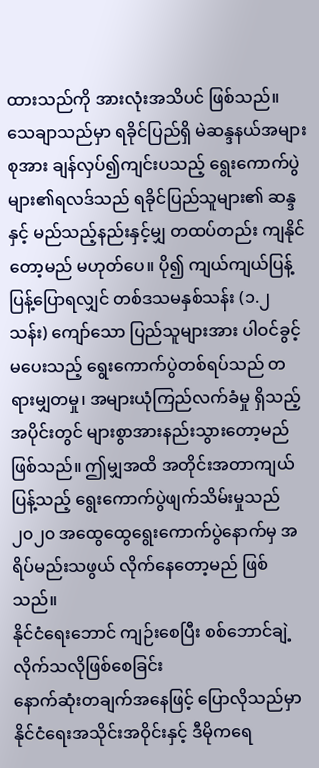ထားသည်ကို အားလုံးအသိပင် ဖြစ်သည်။ သေချာသည်မှာ ရခိုင်ပြည်ရှိ မဲဆန္ဒနယ်အများစုအား ချန်လှပ်၍ကျင်းပသည့် ရွေးကောက်ပွဲများ၏ရလဒ်သည် ရခိုင်ပြည်သူများ၏ ဆန္ဒနှင့် မည်သည့်နည်းနှင့်မျှ တထပ်တည်း ကျနိုင်တော့မည် မဟုတ်ပေ။ ပို၍ ကျယ်ကျယ်ပြန့်ပြန့်ပြောရလျှင် တစ်ဒသမနှစ်သန်း (၁.၂ သန်း) ကျော်သော ပြည်သူများအား ပါဝင်ခွင့်မပေးသည့် ရွေးကောက်ပွဲတစ်ရပ်သည် တရားမျှတမှု၊ အများယုံကြည်လက်ခံမှု ရှိသည့်အပိုင်းတွင် များစွာအားနည်းသွားတော့မည် ဖြစ်သည်။ ဤမျှအထိ အတိုင်းအတာကျယ်ပြန့်သည့် ရွေးကောက်ပွဲဖျက်သိမ်းမှုသည် ၂၀၂၀ အထွေထွေရွေးကောက်ပွဲနောက်မှ အရိပ်မည်းသဖွယ် လိုက်နေတော့မည် ဖြစ်သည်။
နိုင်ငံရေးဘောင် ကျဉ်းစေပြီး စစ်ဘောင်ချဲ့လိုက်သလိုဖြစ်စေခြင်း
နောက်ဆုံးတချက်အနေဖြင့် ပြောလိုသည်မှာ နိုင်ငံရေးအသိုင်းအဝိုင်းနှင့် ဒီမိုကရေ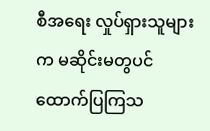စီအရေး လှုပ်ရှားသူများက မဆိုင်းမတွပင် ထောက်ပြကြသ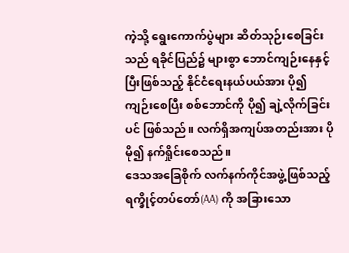ကဲ့သို့ ရွေးကောက်ပွဲများ ဆိတ်သုဉ်းစေခြင်းသည် ရခိုင်ပြည်၌ များစွာ ဘောင်ကျဉ်းနေနှင့်ပြီးဖြစ်သည့် နိုင်ငံရေးနယ်ပယ်အား ပို၍ကျဉ်းစေပြီး စစ်ဘောင်ကို ပို၍ ချဲ့လိုက်ခြင်းပင် ဖြစ်သည်။ လက်ရှိအကျပ်အတည်းအား ပိုမို၍ နက်ရှိုင်းစေသည်။
ဒေသအခြေစိုက် လက်နက်ကိုင်အဖွဲ့ဖြစ်သည့် ရက္ခိုင့်တပ်တော်(AA) ကို အခြားသော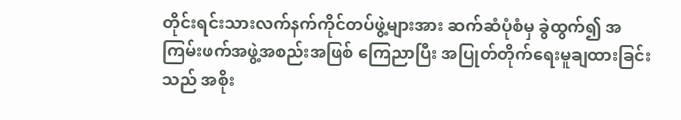တိုင်းရင်းသားလက်နက်ကိုင်တပ်ဖွဲ့များအား ဆက်ဆံပုံစံမှ ခွဲထွက်၍ အကြမ်းဖက်အဖွဲ့အစည်းအဖြစ် ကြေညာပြီး အပြုတ်တိုက်ရေးမူချထားခြင်းသည် အစိုး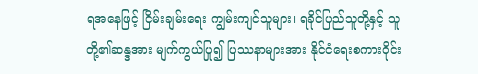ရအနေဖြင့် ငြိမ်းချမ်းရေး ကျွမ်းကျင်သူများ၊ ရခိုင်ပြည်သူတို့နှင့် သူတို့၏ဆန္ဒအား မျက်ကွယ်ပြု၍ ပြဿနာများအား နိုင်ငံရေးစကားဝိုင်း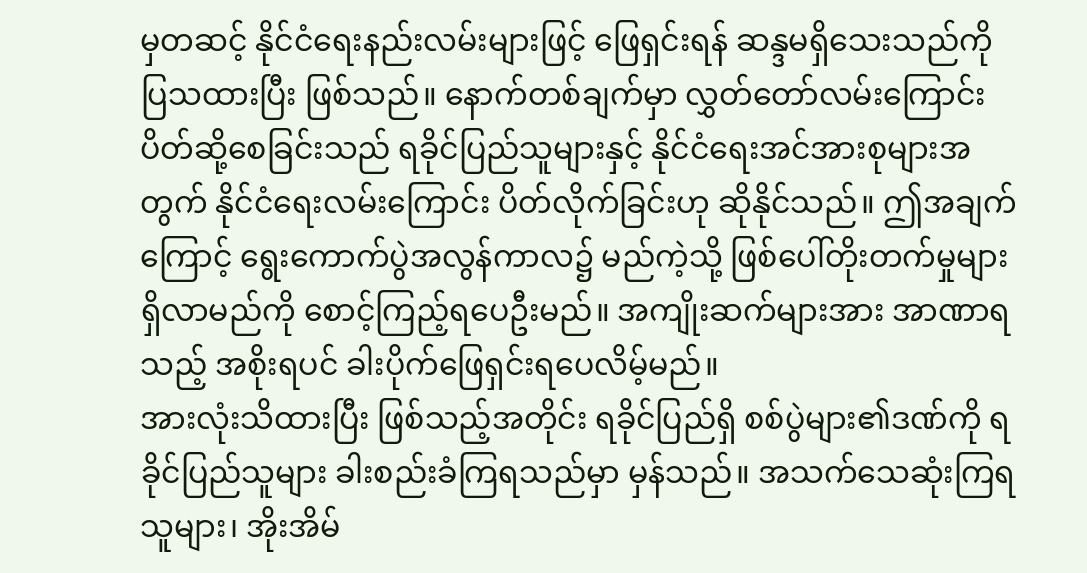မှတဆင့် နိုင်ငံရေးနည်းလမ်းများဖြင့် ဖြေရှင်းရန် ဆန္ဒမရှိသေးသည်ကို ပြသထားပြီး ဖြစ်သည်။ နောက်တစ်ချက်မှာ လွှတ်တော်လမ်းကြောင်း ပိတ်ဆို့စေခြင်းသည် ရခိုင်ပြည်သူများနှင့် နိုင်ငံရေးအင်အားစုများအတွက် နိုင်ငံရေးလမ်းကြောင်း ပိတ်လိုက်ခြင်းဟု ဆိုနိုင်သည်။ ဤအချက်ကြောင့် ရွေးကောက်ပွဲအလွန်ကာလ၌ မည်ကဲ့သို့ ဖြစ်ပေါ်တိုးတက်မှုများ ရှိလာမည်ကို စောင့်ကြည့်ရပေဦးမည်။ အကျိုးဆက်များအား အာဏာရသည့် အစိုးရပင် ခါးပိုက်ဖြေရှင်းရပေလိမ့်မည်။
အားလုံးသိထားပြီး ဖြစ်သည့်အတိုင်း ရခိုင်ပြည်ရှိ စစ်ပွဲများ၏ဒဏ်ကို ရခိုင်ပြည်သူများ ခါးစည်းခံကြရသည်မှာ မှန်သည်။ အသက်သေဆုံးကြရသူများ၊ အိုးအိမ်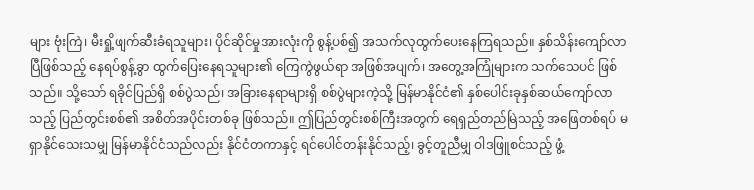များ ဗုံးကြဲ၊ မီးရှို့ဖျက်ဆီးခံရသူများ၊ ပိုင်ဆိုင်မှုအားလုံးကို စွန့်ပစ်၍ အသက်လုထွက်ပေးနေကြရသည်။ နှစ်သိန်းကျော်လာပြီဖြစ်သည့် နေရပ်စွန့်ခွာ ထွက်ပြေးနေရသူများ၏ ကြေကွဲဖွယ်ရာ အဖြစ်အပျက်၊ အတွေ့အကြုံများက သက်သေပင် ဖြစ်သည်။ သို့သော် ရခိုင်ပြည်ရှိ စစ်ပွဲသည်၊ အခြားနေရာများရှိ စစ်ပွဲများကဲ့သို့ မြန်မာနိုင်ငံ၏ နှစ်ပေါင်းခုနှစ်ဆယ်ကျော်လာသည့် ပြည်တွင်းစစ်၏ အစိတ်အပိုင်းတစ်ခု ဖြစ်သည်။ ဤပြည်တွင်းစစ်ကြီးအတွက် ရေရှည်တည်မြဲသည့် အဖြေတစ်ရပ် မရှာနိုင်သေးသမျှ မြန်မာနိုင်ငံသည်လည်း နိုင်ငံတကာနှင့် ရင်ပေါင်တန်းနိုင်သည့်၊ ခွင့်တူညီမျှ ဝါဒဖြူစင်သည့် ဖွံ့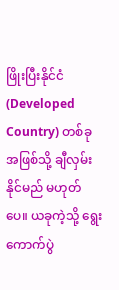ဖြိုးပြီးနိုင်ငံ (Developed Country) တစ်ခုအဖြစ်သို့ ချီလှမ်းနိုင်မည် မဟုတ်ပေ။ ယခုကဲ့သို့ ရွေးကောက်ပွဲ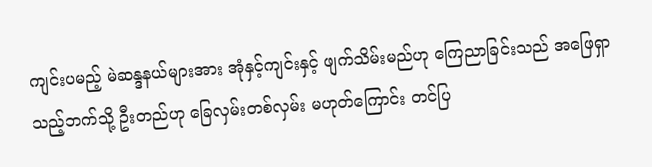ကျင်းပမည့် မဲဆန္ဒနယ်များအား အုံနှင့်ကျင်းနှင့် ဖျက်သိမ်းမည်ဟု ကြေညာခြင်းသည် အဖြေရှာသည့်ဘက်သို့ ဦးတည်ဟု ခြေလှမ်းတစ်လှမ်း မဟုတ်ကြောင်း တင်ပြ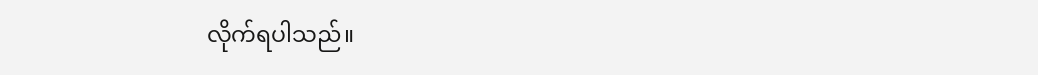လိုက်ရပါသည်။